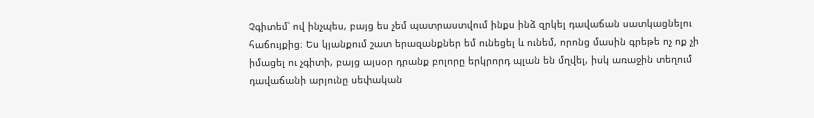Չգիտեմ՝ ով ինչպես, բայց ես չեմ պատրաստվում ինքս ինձ զրկել դավաճան սատկացնելու հաճույքից։ Ես կյանքում շատ երազանքներ եմ ունեցել և ունեմ, որոնց մասին գրեթե ոչ ոք չի իմացել ու չգիտի, բայց այսօր դրանք բոլորը երկրորդ պլան են մղվել, իսկ առաջին տեղում դավաճանի արյունը սեփական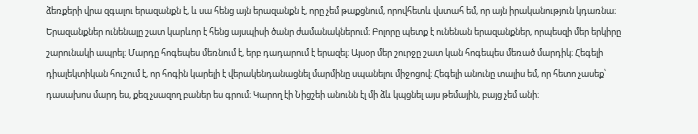ձեռքերի վրա զգալու երազանքն է, և սա հենց այն երազանքն է, որը չեմ թաքցնում, որովհետև վստահ եմ, որ այն իրականություն կդառնա։
Երազանքներ ունենալը շատ կարևոր է հենց այսպիսի ծանր ժամանակներում։ Բոլորը պետք է ունենան երազանքներ, որպեսզի մեր երկիրը շարունակի ապրել։ Մարդը հոգեպես մեռնում է, երբ դադարում է երազել։ Այսօր մեր շուրջը շատ կան հոգեպես մեռած մարդիկ։ Հեգելի դիալեկտիկան հուշում է, որ հոգին կարելի է վերակենդանացնել մարմինը սպանելու միջոցով։ Հեգելի անունը տալիս եմ, որ հետո չասեք՝ դասախոս մարդ ես, քեզ չսազող բաներ ես գրում։ Կարող էի Նիցշեի անունն էլ մի ձև կպցնել այս թեմային, բայց չեմ անի։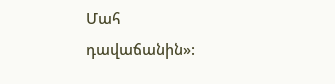Մահ դավաճանին»: